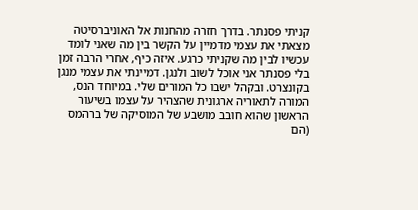קניתי פסנתר. בדרך חזרה מהחנות אל האוניברסיטה מצאתי את עצמי מדמיין על הקשר בין מה שאני לומד עכשיו לבין מה שקניתי כרגע. איזה כיף, אחרי הרבה זמן בלי פסנתר אני אוכל לשוב ולנגן. דמיינתי את עצמי מנגן בקונצרט. ובקהל ישבו כל המורים שלי. במיוחד הנס, המורה לתאוריה ארגונית שהצהיר על עצמו בשיעור הראשון שהוא חובב מושבע של המוסיקה של ברהמס (הם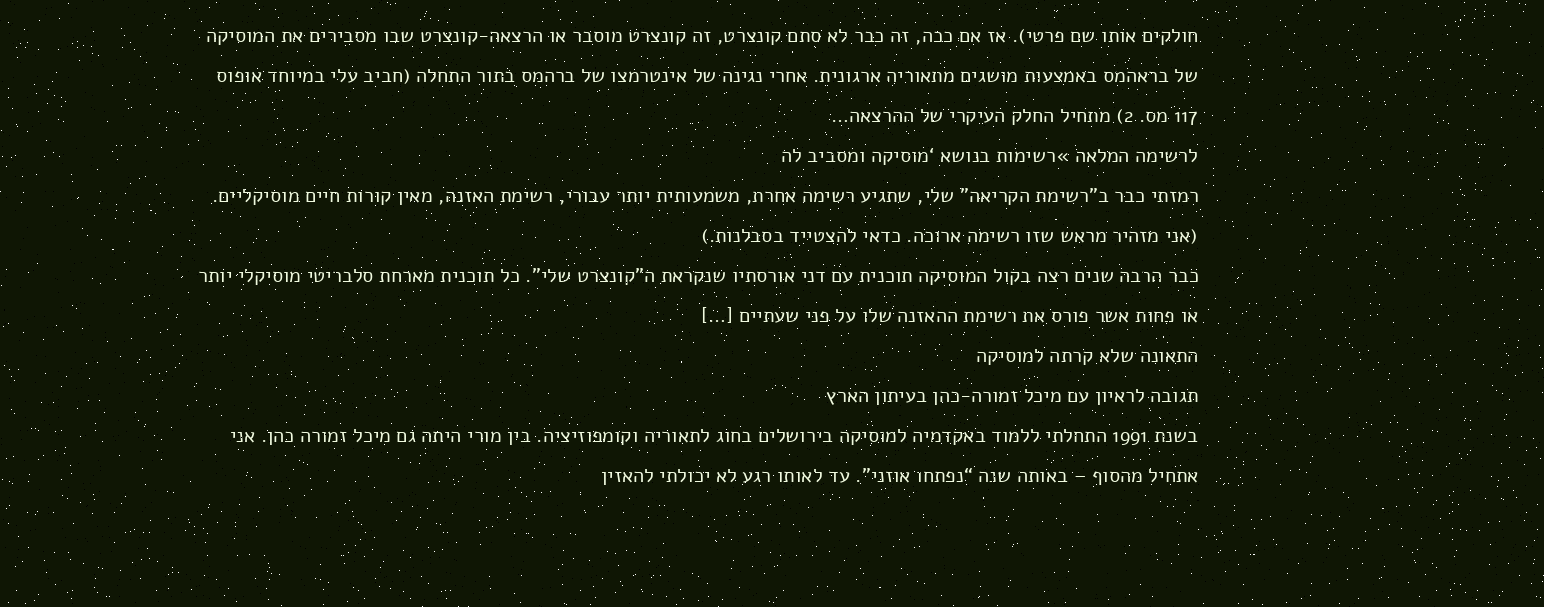חולקים אותו שם פרטי). אז אם ככה, זה כבר לא סתם קונצרט, זה קונצרט מוסבר או הרצאה-קונצרט שבו מסבירים את המוסיקה של בראהמס באמצעות מושגים מתאוריה ארגונית. אחרי נגינה של אינטרמצו של ברהמס בתור התחלה (חביב עלי במיוחד אופוס 117 מס. 2) מתחיל החלק העיקרי של ההרצאה…
לרשימה המלאה »רשימות בנושא ‘מוסיקה ומסביב לה
רמזתי כבר ב”רשימת הקריאה” שלי, שתגיע רשימה אחרת, משמעותית יותר עבורי, רשימת האזנה, מאין קורות חיים מוסיקליים. (אני מזהיר מראש שזו רשימה ארוכה. כדאי להצטייד בסבלנות.)
כבר הרבה שנים רצה בקול המוסיקה תוכנית עם דני אורסתיו שנקראת ה”קונצרט שלי”. כל תוכנית מארחת סלבריטי מוסיקלי יותר או פחות אשר פורס את רשימת ההאזנה שלו על פני שעתיים […]
התאונה שלא קרתה למוסיקה
תגובה לראיון עם מיכל זמורה-כהן בעיתון הארץ
בשנת 1991 התחלתי ללמוד באקדמיה למוסיקה בירושלים בחוג לתאוריה וקומפוזיציה. בין מורי היתה גם מיכל זמורה כהן. אני אתחיל מהסוף – באותה שנה “נפתחו אוזני”. עד לאותו רגע לא יכולתי להאזין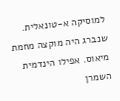למוסיקה א-טונאלית. שנברג היה מוקצה מחמת מיאוס. אפילו הינדמית השמרן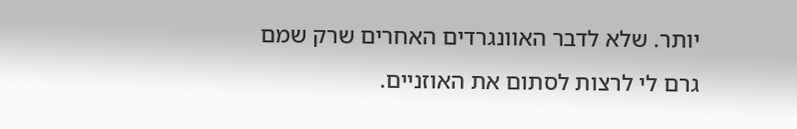יותר. שלא לדבר האוונגרדים האחרים שרק שמם גרם לי לרצות לסתום את האוזניים.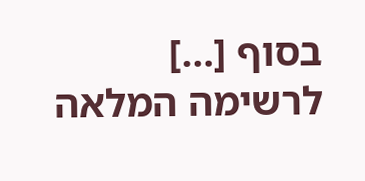בסוף […]
לרשימה המלאה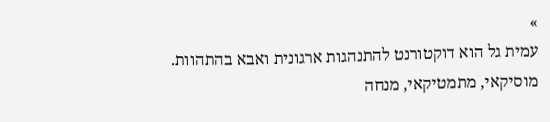»
עמית גל הוא דוקטורנט להתנהגות ארגונית ואבא בהתהוות.
מוסיקאי, מתמטיקאי, מנחה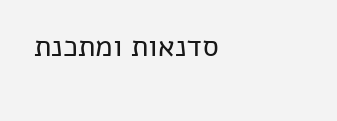סדנאות ומתכנת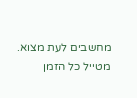מחשבים לעת מצוא.
מטייל כל הזמן